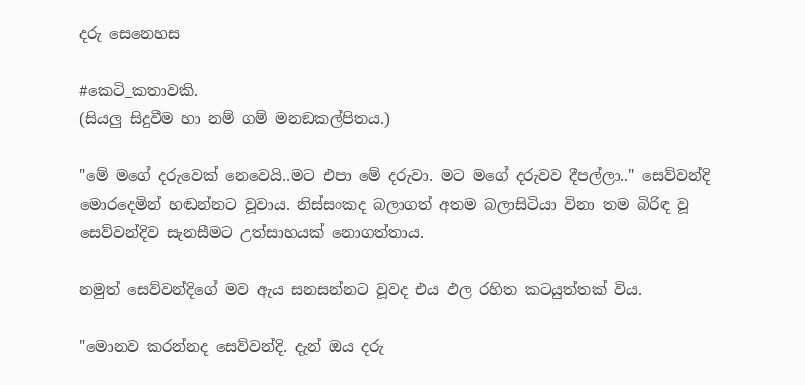දරු සෙනෙහස

#කෙටි_කතාවකි.
(සියලු සිදුවීම හා නම් ගම් මනඞකල්පිතය.)

"මේ මගේ දරුවෙක් නෙවෙයි..මට එපා මේ දරුවා. මට මගේ දරුවව දීපල්ලා.." සෙව්වන්දි මොරදෙමින් හඬන්නට වූවාය. නිස්සංකද බලාගත් අතම බලාසිටියා විනා තම බිරිඳ වූ සෙව්වන්දිව සැනසීමට උත්සාහයක් නොගත්තාය.

නමුත් සෙව්වන්දිගේ මව ඇය සනසන්නට වූවද එය ඵල රහිත කටයුත්තක් විය.

"මොනව කරන්නද සෙව්වන්දි. දැන් ඔය දරු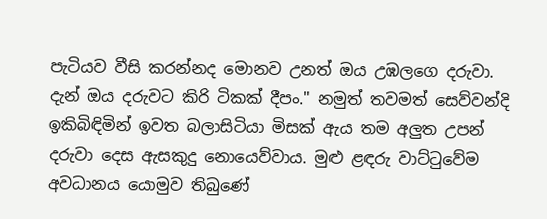පැටියව වීසි කරන්නද මොනව උනත් ඔය උඹලගෙ දරුවා. දැන් ඔය දරුවට කිරි ටිකක් දීපං." නමුත් තවමත් සෙව්වන්දි ඉකිබිඳිමින් ඉවත බලාසිටියා මිසක් ඇය තම අලුත උපන් දරුවා දෙස ඇසකුදු නොයෙව්වාය. මුළු ළඳරු වාට්ටුවේම අවධානය යොමුව තිබුණේ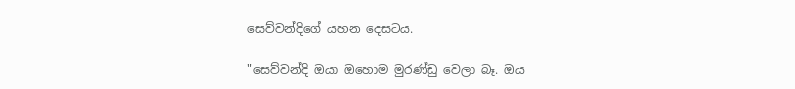සෙව්වන්දිගේ යහන දෙසටය.

"සෙව්වන්දි ඔයා ඔහොම මුරණ්ඩු වෙලා බෑ. ඔය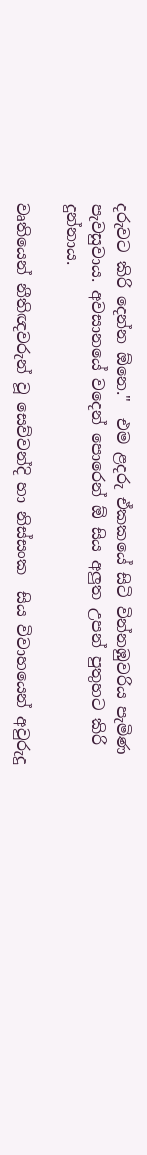දරුවට කිරි දෙන්න ඕනෙ."  එම ළදරු ඒකකයේ සිටි වින්නඹුවරිය පැමිණ පැවසුවාය. අවසානයේ වදෙන් පොරෙන් ඕ සිය අලුත උපන් පුතුහට කිරි දුන්නාය.

වෘතියෙන් නීතිඥවරුන් වූ සෙව්වන්දි හා නිස්සංක  සිය විවාහයෙන් අවුරුදු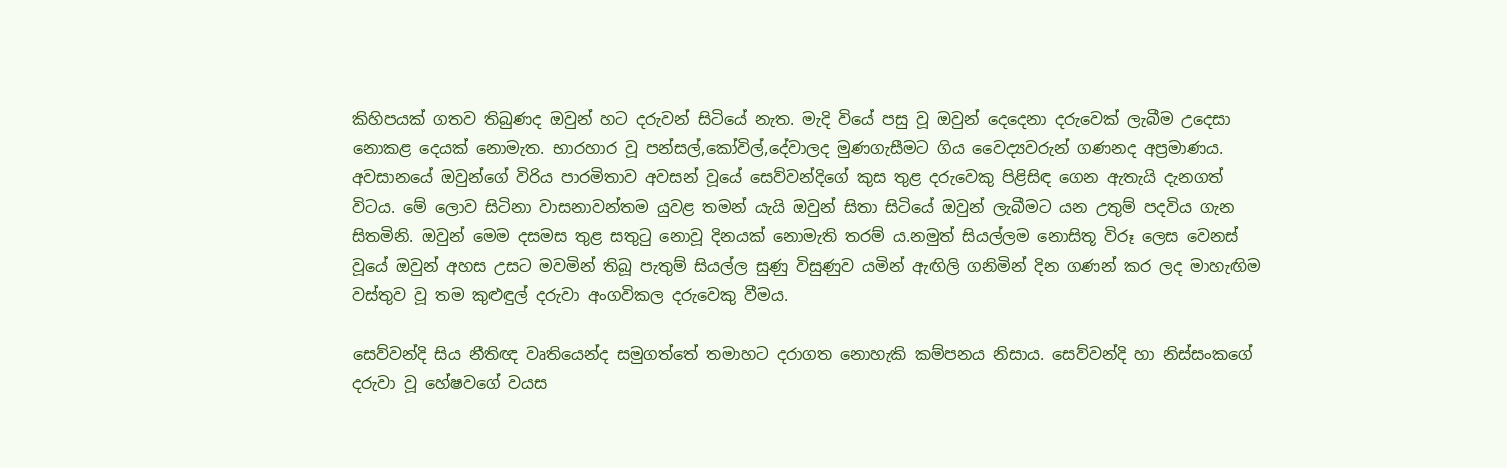කිහිපයක් ගතව තිබුණද ඔවුන් හට දරුවන් සිටියේ නැත. මැදි වියේ පසු වූ ඔවුන් දෙදෙනා දරුවෙක් ලැබීම උදෙසා නොකළ දෙයක් නොමැත. භාරහාර වූ පන්සල්,කෝවිල්,දේවාලද මුණගැසීමට ගිය වෛද්‍යවරුන් ගණනද අප්‍රමාණය. අවසානයේ ඔවුන්ගේ විරිය පාරමිතාව අවසන් වූයේ සෙව්වන්දිගේ කුස තුළ දරුවෙකු පිළිසිඳ ගෙන ඇතැයි දැනගත් විටය. මේ ලොව සිටිනා වාසනාවන්තම යුවළ තමන් යැයි ඔවුන් සිතා සිටියේ ඔවුන් ලැබීමට යන උතුම් පදවිය ගැන සිතමිනි. ඔවුන් මෙම දසමස තුළ සතුටු නොවූ දිනයක් නොමැති තරම්‍ ය.නමුත් සියල්ලම නොසිතූ විරූ ලෙස වෙනස් වූයේ ඔවුන් අහස උසට මවමින් තිබූ පැතුම් සියල්ල සුණු විසුණුව යමින් ඇඟිලි ගනිමින් දින ගණන් කර ලද මාහැඟිම වස්තුව වූ තම කුළුඳුල් දරුවා අංගවිකල දරුවෙකු වීමය.

සෙව්වන්දි සිය නීතිඥ වෘතියෙන්ද සමුගත්තේ තමාහට දරාගත නොහැකි කම්පනය නිසාය. සෙව්වන්දි හා නිස්සංකගේ දරුවා වූ හේෂවගේ වයස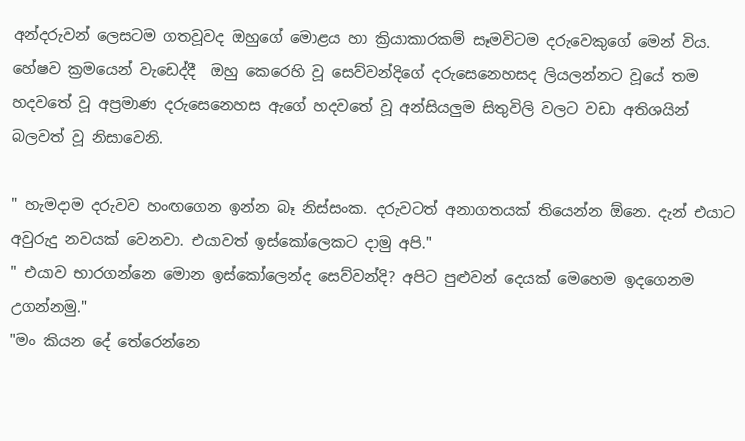අන්දරුවන් ලෙසටම ගතවූවද ඔහුගේ මොළය හා ක්‍රියාකාරකම් සෑමවිටම දරුවෙකුගේ මෙන් විය. හේෂව ක්‍රමයෙන් වැඩෙද්දී  ඔහු කෙරෙහි වූ සෙව්වන්දිගේ දරුසෙනෙහසද ලියලන්නට වූයේ තම හදවතේ වූ අප්‍රමාණ දරුසෙනෙහස ඇගේ හදවතේ වූ අන්සියලුම සිතුවිලි වලට වඩා අතිශයින් බලවත් වූ නිසාවෙනි.

" හැමදාම දරුවව හංඟගෙන ඉන්න බෑ නිස්සංක. දරුවටත් අනාගතයක් තියෙන්න ඕනෙ. දැන් එයාට අවුරුදු නවයක් වෙනවා. එයාවත් ඉස්කෝලෙකට දාමු අපි."
" එයාව භාරගන්නෙ මොන ඉස්කෝලෙන්ද සෙව්වන්දි? අපිට පුළුවන් දෙයක් මෙහෙම ඉදගෙනම උගන්නමු."
"මං කියන දේ තේරෙන්නෙ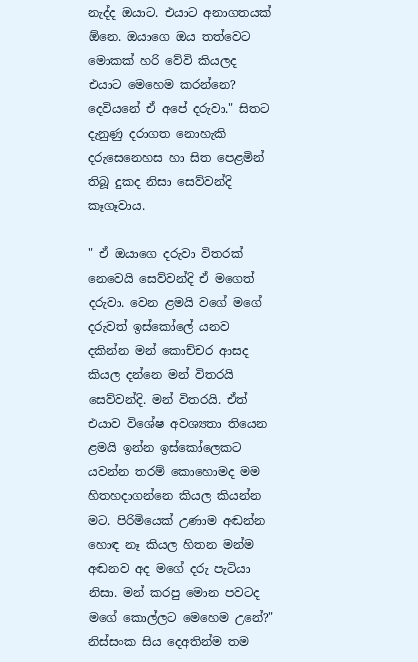නැද්ද ඔයාට. එයාට අනාගතයක් ඕනෙ. ඔයාගෙ ඔය තත්වෙට මොකක් හරි වේවි කියලද එයාට මෙහෙම කරන්නෙ? දෙවියනේ ඒ අපේ දරුවා." සිතට දැනුණු දරාගත නොහැකි දරුසෙනෙහස හා සිත පෙළමින් තිබූ දුකද නිසා සෙව්වන්දි කෑගෑවාය.

" ඒ ඔයාගෙ දරුවා විතරක් නෙවෙයි සෙව්වන්දි ඒ මගෙත් දරුවා. වෙන ළමයි වගේ මගේ දරුවත් ඉස්කෝලේ යනව දකින්න මන් කොච්චර ආසද  කියල දන්නෙ මන් විතරයි සෙව්වන්දි. මන් විතරයි. ඒත් එයාව විශේෂ අවශ්‍යතා තියෙන ළමයි ඉන්න ඉස්කෝලෙකට යවන්න තරම් කොහොමද මම හිතහදාගන්නෙ කියල කියන්න මට. පිරිමියෙක් උණාම අඬන්න හොඳ නෑ කියල හිතන මන්ම අඬනව අද මගේ දරු පැටියා නිසා. මන් කරපු මොන පවටද මගේ කොල්ලට මෙහෙම උනේ?"  නිස්සංක සිය දෙඅතින්ම තම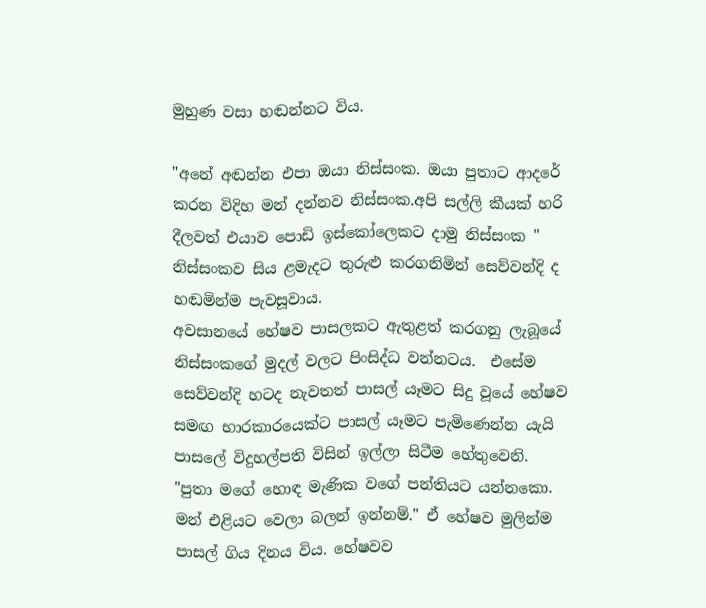මුහුණ වසා හඬන්නට විය.

"අනේ අඬන්න එපා ඔයා නිස්සංක. ඔයා පුතාට ආදරේ කරන විදිහ මන් දන්නව නිස්සංක.අපි සල්ලි කීයක් හරි දීලවත් එයාව පොඩි ඉස්කෝලෙකට දාමු නිස්සංක " නිස්සංකව සිය ළමැදට තුරුළු කරගනිමින් සෙව්වන්දි ද හඬමින්ම පැවසූවාය.
අවසානයේ හේෂව පාසලකට ඇතුළත් කරගනු ලැබූයේ නිස්සංකගේ මුදල් වලට පිංසිද්ධ වන්නටය.  එසේම සෙව්වන්දි හටද නැවතත් පාසල් යෑමට සිදු වූයේ හේෂව සමඟ භාරකාරයෙක්ට පාසල් යෑමට පැමිණෙන්න යැයි පාසලේ විදුහල්පති විසින් ඉල්ලා සිටීම හේතුවෙනි.
"පුතා මගේ හොඳ මැණික වගේ පන්තියට යන්නකො. මන් එළියට වෙලා බලන් ඉන්නම්." ඒ හේෂව මුලින්ම පාසල් ගිය දිනය විය. හේෂවව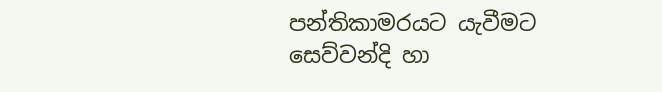පන්තිකාමරයට යැවීමට සෙව්වන්දි හා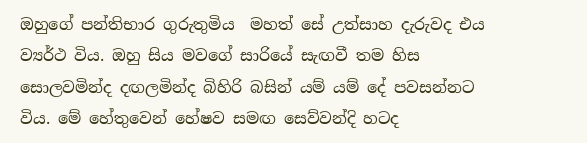ඔහුගේ පන්තිභාර ගුරුතුමිය  මහත් සේ උත්සාහ දැරුවද එය ව්‍යර්ථ විය. ඔහු සිය මවගේ සාරියේ සැඟවී තම හිස සොලවමින්ද දඟලමින්ද බිහිරි බසින් යම් යම් දේ පවසන්නට විය. මේ හේතුවෙන් හේෂව සමඟ සෙව්වන්දි හටද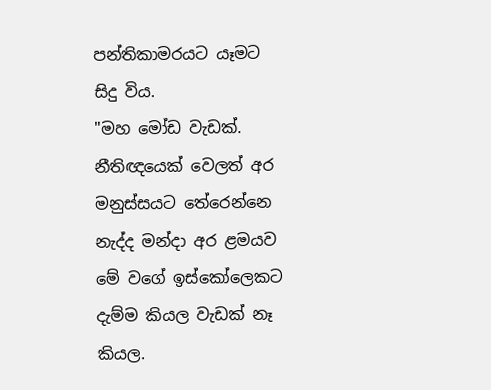පන්තිකාමරයට යෑමට සිදු විය.
"මහ මෝඩ වැඩක්. නීතිඥයෙක් වෙලත් අර මනුස්සයට තේරෙන්නෙ නැද්ද මන්දා අර ළමයව මේ වගේ ඉස්කෝලෙකට දැම්ම කියල වැඩක් නෑ කියල.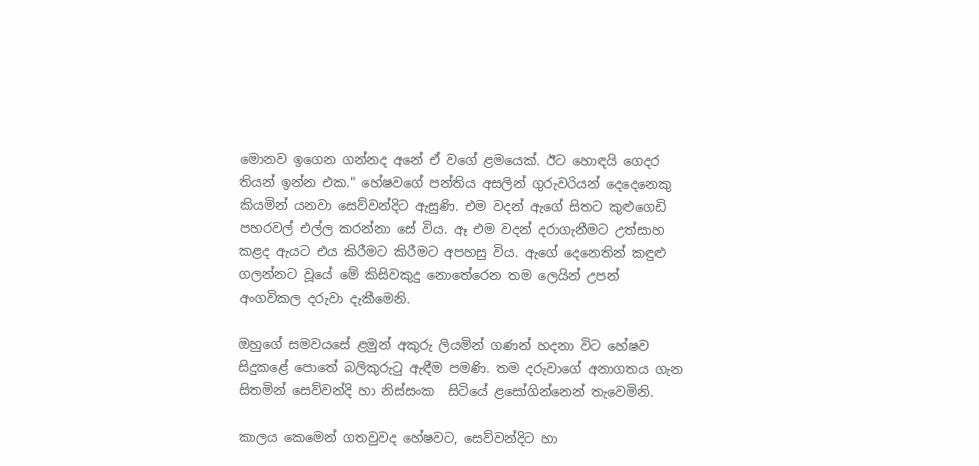මොනව ඉගෙන ගන්නද අනේ ඒ වගේ ළමයෙක්. ඊට හොඳයි ගෙදර තියන් ඉන්න එක." හේෂවගේ පන්තිය අසලින් ගුරුවරියන් දෙදෙනෙකු කියමින් යනවා සෙව්වන්දිට ඇසුණි. එම වදන් ඇගේ සිතට කුළුගෙඩි පහරවල් එල්ල කරන්නා සේ විය. ඈ එම වදන් දරාගැනීමට උත්සාහ කළද ඇයට එය කිරීමට කිරීමට අපහසු විය. ඇගේ දෙනෙතින් කඳුළු ගලන්නට වූයේ මේ කිසිවකුදු නොතේරෙන තම ලෙයින් උපන් අංගවිකල දරුවා දැකීමෙනි.

ඔහුගේ සමවයසේ ළමුන් අකුරු ලියමින් ගණන් හදනා විට හේෂව සිදුකළේ පොතේ බලිකුරුටු ඇඳීම පමණි. තම දරුවාගේ අනාගතය ගැන සිතමින් සෙව්වන්දි හා නිස්සංක  සිටියේ ළසෝගින්නෙන් තැවෙමිනි.

කාලය කෙමෙන් ගතවුවද හේෂවට, සෙව්වන්දිට හා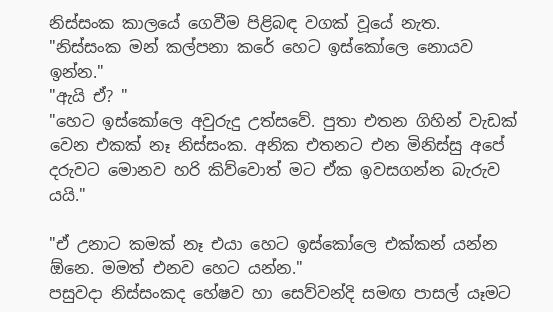නිස්සංක කාලයේ ගෙවීම පිළිබඳ වගක් වූයේ නැත.
"නිස්සංක මන් කල්පනා කරේ හෙට ඉස්කෝලෙ නොයව ඉන්න."
"ඇයි ඒ? "
"හෙට ඉස්කෝලෙ අවුරුදු උත්සවේ. පුතා එතන ගිහින් වැඩක් වෙන එකක් නෑ නිස්සංක. අනික එතනට එන මිනිස්සු අපේ දරුවට මොනව හරි කිව්වොත් මට ඒක ඉවසගන්න බැරුව යයි."

"ඒ උනාට කමක් නෑ එයා හෙට ඉස්කෝලෙ එක්කන් යන්න ඕනෙ. මමත් එනව හෙට යන්න."
පසුවදා නිස්සංකද හේෂව හා සෙව්වන්දි සමඟ පාසල් යෑමට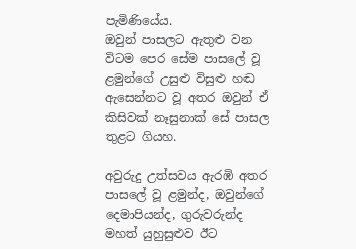පැමිණියේය.
ඔවුන් පාසලට ඇතුළු වන විටම පෙර සේම පාසලේ වූ ළමුන්ගේ උසුළු විසුළු හඬ ඇසෙන්නට වූ අතර ඔවුන් ඒ කිසිවක් නෑසුනාක් සේ පාසල තුළට ගියහ.

අවුරුදු උත්සවය ඇරඹි අතර පාසලේ වූ ළමුන්ද, ඔවුන්ගේ දෙමාපියන්ද, ගුරුවරුන්ද  මහත් යුහුසුළුව ඊට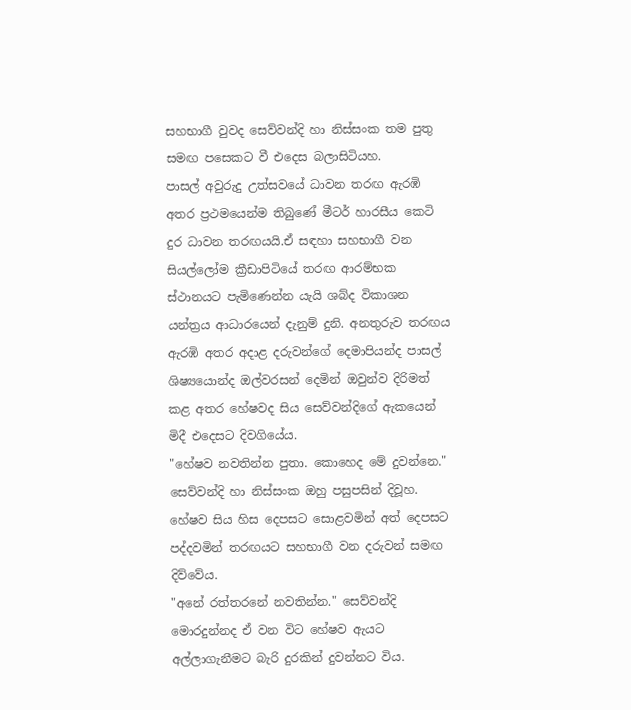සහභාගී වුවද සෙව්වන්දි හා නිස්සංක තම පුතු සමඟ පසෙකට වී එදෙස බලාසිටියහ.
පාසල් අවුරුදු උත්සවයේ ධාවන තරඟ ඇරඹි අතර ප්‍රථමයෙන්ම තිබුණේ මීටර් හාරසීය කෙටි දුර ධාවන තරඟයයි.ඒ සඳහා සහභාගී වන සියල්ලෝම ක්‍රීඩාපිටියේ තරඟ ආරම්භක ස්ථානයට පැමිණෙන්න යැයි ශබ්ද විකාශන යන්ත්‍රය ආධාරයෙන් දැනුම් දුනි. අනතුරුව තරඟය ඇරඹි අතර අදාළ දරුවන්ගේ දෙමාපියන්ද පාසල් ශිෂ්‍යයොන්ද ඔල්වරසන් දෙමින් ඔවුන්ව දිරිමත් කළ අතර හේෂවද සිය සෙව්වන්දිගේ ඇකයෙන් මිදී එදෙසට දිවගියේය.
"හේෂව නවතින්න පුතා. කොහෙද මේ දුවන්නෙ." සෙව්වන්දි හා නිස්සංක ඔහු පසුපසින් දිවූහ.
හේෂව සිය හිස දෙපසට සොළවමින් අත් දෙපසට පද්දවමින් තරඟයට සහභාගී වන දරුවන් සමඟ දිව්වේය.
"අනේ රත්තරනේ නවතින්න." සෙව්වන්දි මොරදුන්නද ඒ වන විට හේෂව ඇයට අල්ලාගැනීමට බැරි දුරකින් දුවන්නට විය.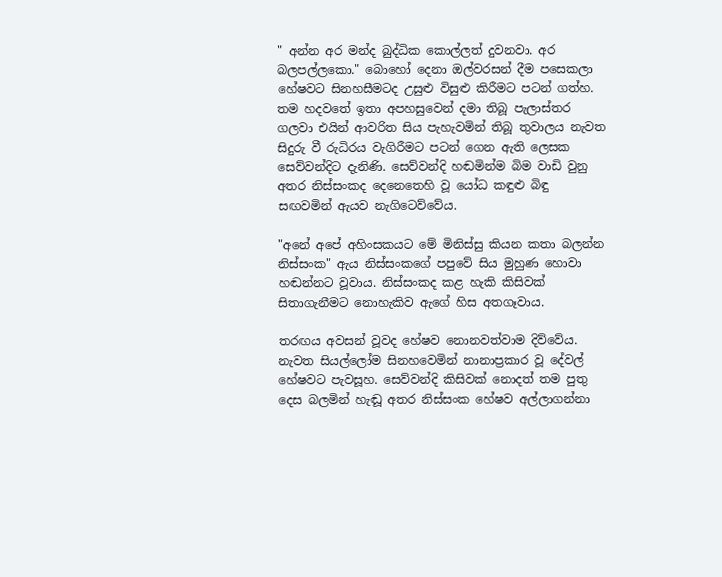" අන්න අර මන්ද බුද්ධික කොල්ලත් දුවනවා. අර බලපල්ලකො." බොහෝ දෙනා ඔල්වරසන් දීම පසෙකලා හේෂවට සිනහසීමටද උසුළු විසුළු කිරීමට පටන් ගත්හ.
තම හදවතේ ඉතා අපහසුවෙන් දමා තිබූ පැලාස්තර ගලවා එයින් ආවරිත සිය පැහැවමින් තිබූ තුවාලය නැවත සිදුරු වී රුධිරය වැගිරීමට පටන් ගෙන ඇති ලෙසක සෙව්වන්දිට දැනිණි. සෙව්වන්දි හඬමින්ම බිම වාඩි වුනු අතර නිස්සංකද දෙනෙතෙහි වූ යෝධ කඳුළු බිඳු සඟවමින් ඇයව නැගිටෙව්වේය.

"අනේ අපේ අහිංසකයට මේ මිනිස්සු කියන කතා බලන්න නිස්සංක" ඇය නිස්සංකගේ පපුවේ සිය මුහුණ හොවා හඬන්නට වූවාය. නිස්සංකද කළ හැකි කිසිවක් සිතාගැනීමට නොහැකිව ඇගේ හිස අතගෑවාය.

තරඟය අවසන් වූවද හේෂව නොනවත්වාම දිව්වේය. නැවත සියල්ලෝම සිනහවෙමින් නානාප්‍රකාර වූ දේවල් හේෂවට පැවසූහ. සෙව්වන්දි කිසිවක් නොදත් තම පුතු දෙස බලමින් හැඬූ අතර නිස්සංක හේෂව අල්ලාගන්නා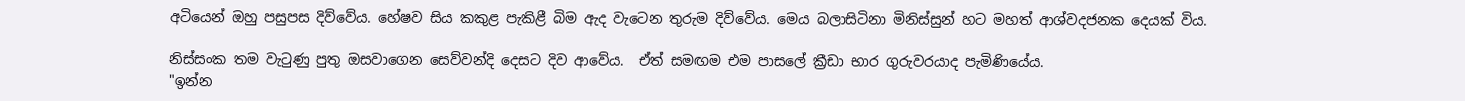අටියෙන් ඔහු පසුපස දිව්වේය. හේෂව සිය කකුළ පැකිළී බිම ඇද වැටෙන තුරුම දිව්වේය. මෙය බලාසිටිනා මිනිස්සුන් හට මහත් ආශ්වදජනක දෙයක් විය.

නිස්සංක තම වැටුණු පුතු ඔසවාගෙන සෙව්වන්දි දෙසට දිව ආවේය.  ඒත් සමඟම එම පාසලේ ක්‍රීඩා භාර ගුරුවරයාද පැමිණියේය.
"ඉන්න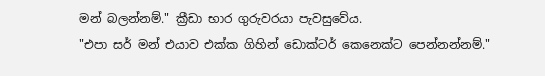මන් බලන්නම්." ක්‍රීඩා භාර ගුරුවරයා පැවසුවේය.
"එපා සර් මන් එයාව එක්ක ගිහින් ඩොක්ටර් කෙනෙක්ට පෙන්නන්නම්."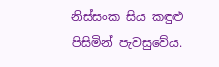නිස්සංක සිය කඳුළු පිසිමින් පැවසුවේය.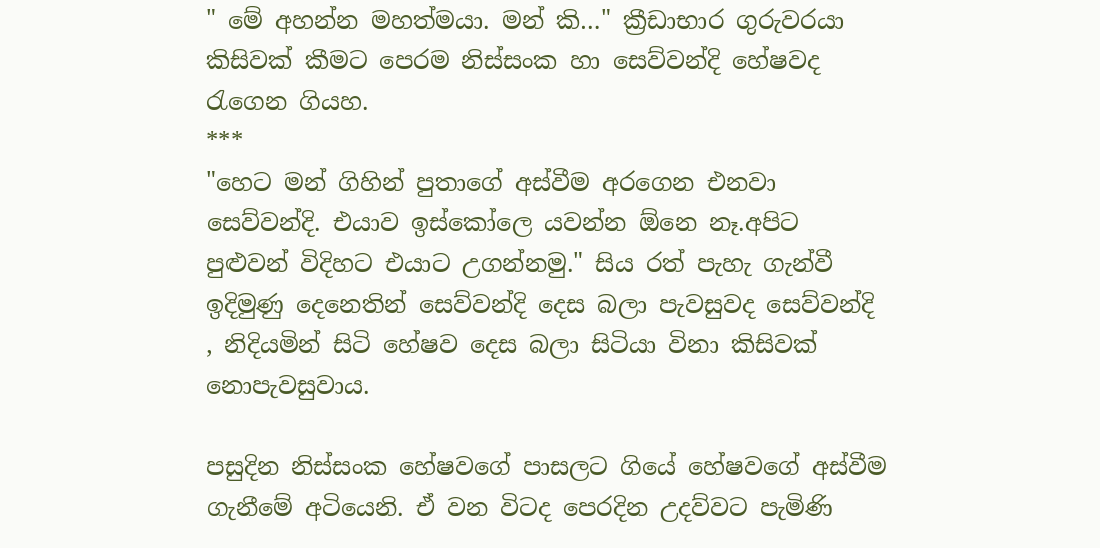" මේ අහන්න මහත්මයා. මන් කි…" ක්‍රීඩාභාර ගුරුවරයා කිසිවක් කීමට පෙරම නිස්සංක හා සෙව්වන්දි හේෂවද රැගෙන ගියහ.
***
"හෙට මන් ගිහින් පුතාගේ අස්වීම අරගෙන එනවා සෙව්වන්දි. එයාව ඉස්කෝලෙ යවන්න ඕනෙ නෑ.අපිට පුළුවන් විදිහට එයාට උගන්නමු." සිය රත් පැහැ ගැන්වී ඉදිමුණු දෙනෙතින් සෙව්වන්දි දෙස බලා පැවසුවද සෙව්වන්දි , නිදියමින් සිටි හේෂව දෙස බලා සිටියා විනා කිසිවක් නොපැවසුවාය.

පසුදින නිස්සංක හේෂවගේ පාසලට ගියේ හේෂවගේ අස්වීම ගැනීමේ අටියෙනි. ඒ වන විටද පෙරදින උදව්වට පැමිණි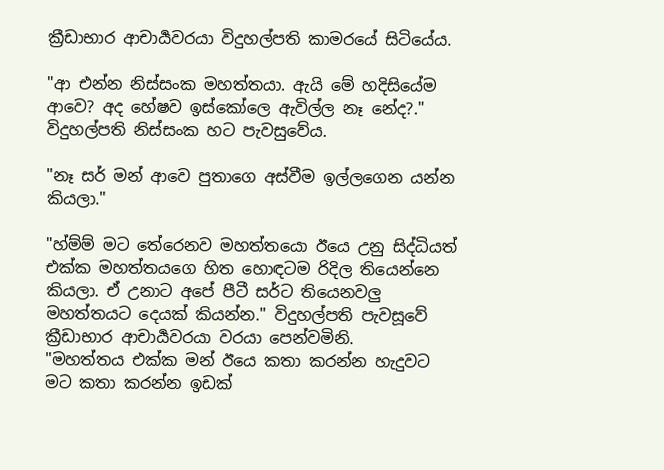ක්‍රීඩාභාර ආචාර්‍යවරයා විදුහල්පති කාමරයේ සිටියේය.

"ආ එන්න නිස්සංක මහත්තයා. ඇයි මේ හදිසියේම ආවෙ? අද හේෂව ඉස්කෝලෙ ඇවිල්ල නෑ නේද?." විදුහල්පති නිස්සංක හට පැවසුවේය.

"නෑ සර් මන් ආවෙ පුතාගෙ අස්වීම ඉල්ලගෙන යන්න කියලා."

"හ්ම්ම් මට තේරෙනව මහත්තයො ඊයෙ උනු සිද්ධියත් එක්ක මහත්තයගෙ හිත හොඳටම රිදිල තියෙන්නෙ කියලා. ඒ උනාට අපේ පීටී සර්ට තියෙනවලු මහත්තයට දෙයක් කියන්න." විදුහල්පති පැවසූවේ ක්‍රීඩාභාර ආචාර්‍යවරයා වරයා පෙන්වමිනි.
"මහත්තය එක්ක මන් ඊයෙ කතා කරන්න හැදුවට මට කතා කරන්න ඉඩක්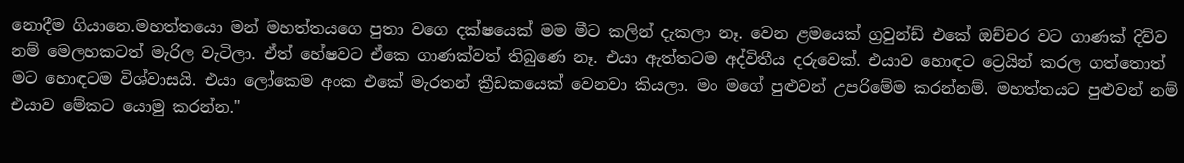නොදීම ගියානෙ.මහත්තයො මන් මහත්තයගෙ පුතා වගෙ දක්ෂයෙක් මම මීට කලින් දැකලා නෑ. වෙන ළමයෙක් ග්‍රවුන්ඩ් එකේ ඔච්චර වට ගාණක් දිව්ව නම් මෙලහකටත් මැරිල වැටිලා. ඒත් හේෂවට ඒකෙ ගාණක්වත් තිබුණෙ නෑ. එයා ඇත්තටම අද්විතීය දරුවෙක්. එයාව හොඳට ට්‍රෙයින් කරල ගත්තොත් මට හොඳටම විශ්වාසයි. එයා ලෝකෙම අංක එකේ මැරතන් ක්‍රීඩකයෙක් වෙනවා කියලා. මං මගේ පුළුවන් උපරිමේම කරන්නම්. මහත්තයට පුළුවන් නම් එයාව මේකට යොමු කරන්න."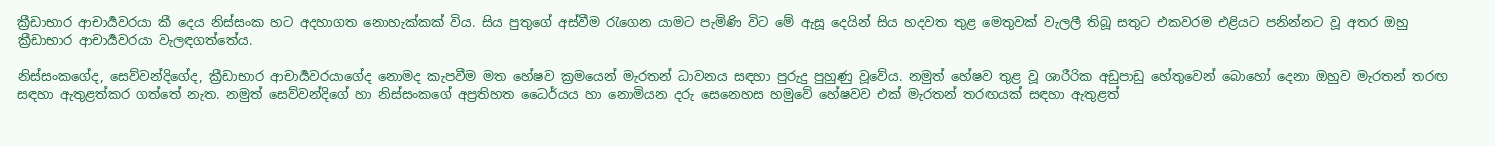ක්‍රීඩාභාර ආචාර්‍යවරයා කී දෙය නිස්සංක හට අදහාගත නොහැක්කක් විය. සිය පුතුගේ අස්වීම රැගෙන යාමට පැමිණි විට මේ ඇසූ දෙයින් සිය හදවත තුළ මෙතුවක් වැලලී තිබූ සතුට එකවරම එළියට පනින්නට වූ අතර ඔහු ක්‍රීඩාභාර ආචාර්‍යවරයා වැලඳගත්තේය.

නිස්සංකගේද, සෙව්වන්දිගේද, ක්‍රීඩාභාර ආචාර්‍යවරයාගේද නොමද කැපවීම මත හේෂව ක්‍රමයෙන් මැරතන් ධාවනය සඳහා පුරුදු පුහුණු වූවේය. නමුත් හේෂව තුළ වූ ශාරීරික අඩුපාඩු හේතුවෙන් බොහෝ දෙනා ඔහුව මැරතන් තරඟ සඳහා ඇතුළත්කර ගත්තේ නැත. නමුත් සෙව්වන්දිගේ හා නිස්සංකගේ අප්‍රතිහත ධෛර්යය හා නොමියන දරු සෙනෙහස හමුවේ හේෂවව එක් මැරතන් තරඟයක් සඳහා ඇතුළත්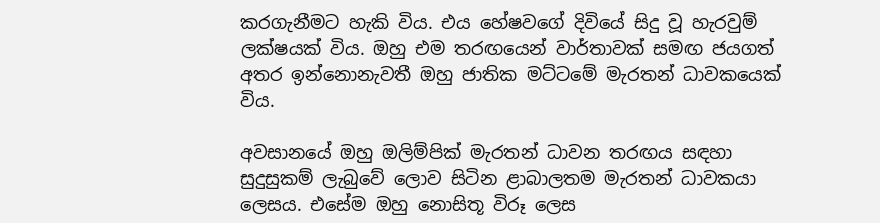කරගැනීමට හැකි විය. එය හේෂවගේ දිවියේ සිදු වූ හැරවුම් ලක්ෂයක් විය. ඔහු එම තරඟයෙන් වාර්තාවක් සමඟ ජයගත් අතර ඉන්නොනැවතී ඔහු ජාතික මට්ටමේ මැරතන් ධාවකයෙක් විය.

අවසානයේ ඔහු ඔලිම්පික් මැරතන් ධාවන තරඟය සඳහා සුදුසුකම් ලැබුවේ ලොව සිටින ළාබාලතම මැරතන් ධාවකයා ලෙසය. එසේම ඔහු නොසිතූ විරූ ලෙස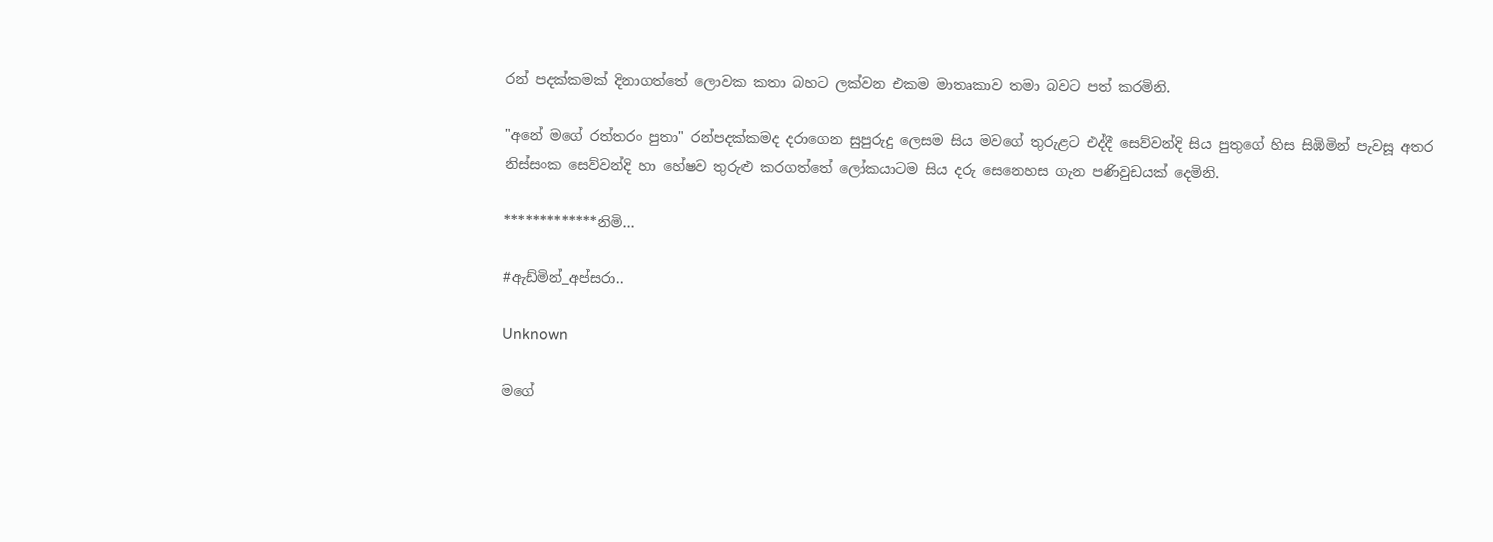රන් පදක්කමක් දිනාගත්තේ ලොවක කතා බහට ලක්වන එකම මාතෘකාව තමා බවට පත් කරමිනි.

"අනේ මගේ රත්තරං පුතා" රන්පදක්කමද දරාගෙන සුපුරුදු ලෙසම සිය මවගේ තුරුළට එද්දී සෙව්වන්දි සිය පුතුගේ හිස සිඹිමින් පැවසූ අතර නිස්සංක සෙව්වන්දි හා හේෂව තුරුළු කරගත්තේ ලෝකයාටම සිය දරු සෙනෙහස ගැන පණිවුඩයක් දෙමිනි.

*************නිමි…

#ඇඩ්මින්_අප්සරා..

Unknown

මගේ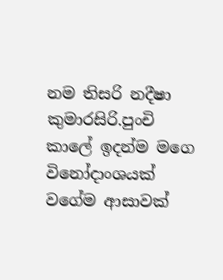නම තිසරි නදීෂා කුමාරසිරි.පුංචි කාලේ ඉදන්ම මගෙ විනෝදාංශයක් වගේම ආසාවක්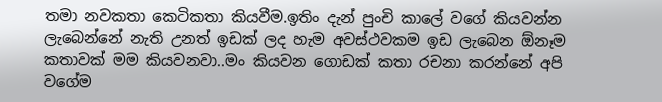තමා නවකතා කෙටිකතා කියවීම.ඉතිං දැන් පුංචි කාලේ වගේ කියවන්න ලැබෙන්නේ නැති උනත් ඉඩක් ලද හැම අවස්ථවකම ඉඩ ලැබෙන ඕනෑම කතාවක් මම කියවනවා..මං කියවන ගොඩක් කතා රචනා කරන්නේ අපි වගේම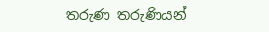තරුණ තරුණියන්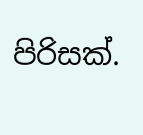පිරිසක්.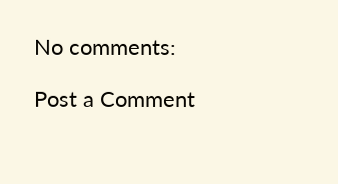No comments:

Post a Comment